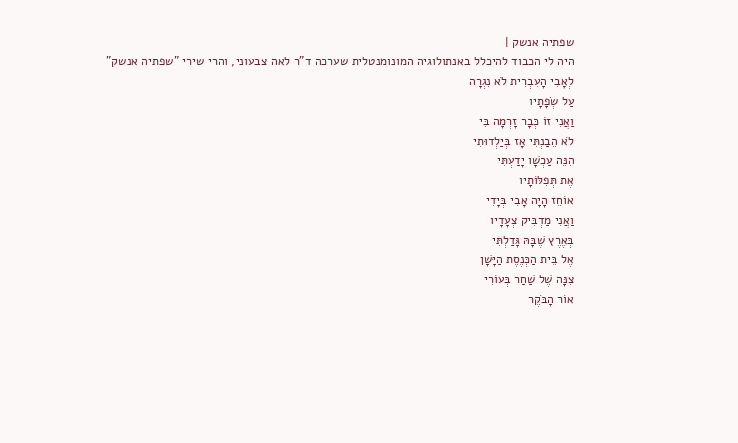שפתיה אנשק |
היה לי הכבוד להיכלל באנתולוגיה המונומנטלית שערכה ד"ר לאה צבעוני, והרי שירי "שפתיה אנשק"
לְאָבִי הָעִבְרִית לֹא נִגְרָה
עַל שְׂפָתָיו
וַאֲנִי זוֹ כְּבָר זָרְמָה בִּי
לֹא הֵבַנְתִּי אָז בְּיַלְדוּתִי
הִנֵּה עַכְשָׁו יָדַעְתִּי
אֶת תְּפִלּוֹתָיו
אוֹחֵז הָיָה אָבִי בְּיָדִי
וַאֲנִי מַדְבִּיק צְעָדָיו
בְּאֶרֶץ שֶׁבָּהּ גָּדַלְתִּי
אֶל בֵּית הַכְּנֶסֶת הַיָּשָׁן
צִנָּה שֶׁל שַׁחַר בְּעוֹרִי
אוֹר הָבֹּקֶר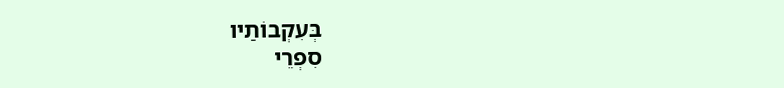בְּעִקְבוֹתַיו
סִפְרֵי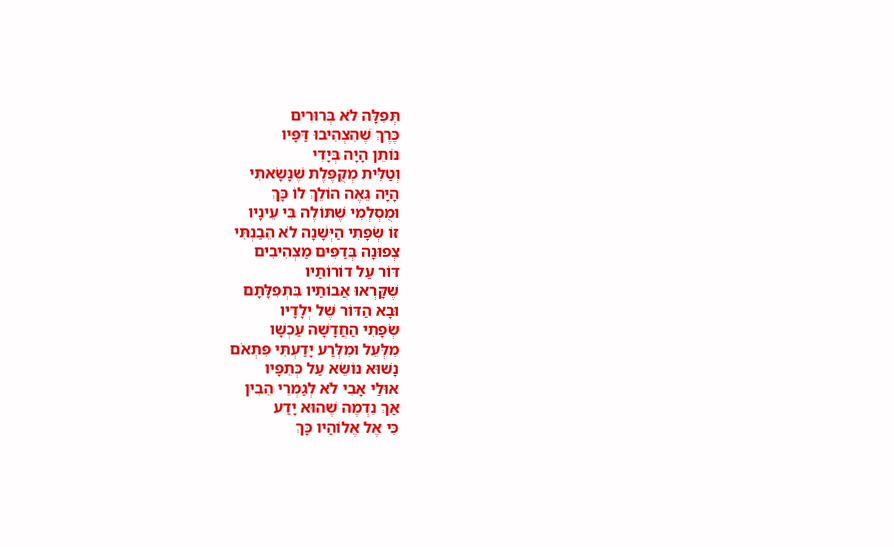תְּפִלָּה לֹא בְּרוּרִים
כֶּרֶךְ שֶׁהִצְהִיבוּ דַּפָּיו
נוֹתֵן הָיָה בְּיָדִי
וְטַלִּית מְקֻפֶּלֶת שֶׁנָּשָׂאתִי
הָיָה גֵּאֶה הוֹלֵךְ לוֹ כָּךְ
וּמֻסְלְמִי שֶׁתּוֹלֶה בִּי עֵינָיו
זוֹ שְׂפָתִי הַיְּשָׁנָה לֹא הֵבַנְתִּי
צְפוּנָה בְּדַפִּים מַצְהִיבִים
דּוֹר עַל דוֹרוֹתַיו
שֶׁקָּרְאוּ אֲבוֹתַיו בִּתְפִלָּתָם
וּבָא הַדּוֹר שֶׁל יְלָדָיו
שְׂפָתִי הַחֲדָשָׁה עַכְשָׁו
מִלְּעֵל וּמִלְּרַע יָדַעְתִּי פִּתְאֹם
נָשׁוּא נוֹשֵׂא עַל כְּתֵפָיו
אוּלַי אָבִי לֹא לְגַמְרֵי הֵבִין
אַךְ נִדְמֶה שֶׁהוּא יָדַע
כִּי אֶל אֶלוֹהַיו כָּךְ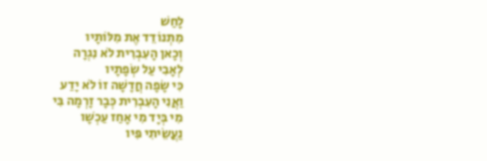לָחַשׁ
מִתְנוֹדֵד אֶת מִלּוֹתָיו
וְכָאן הָעִבְרִית לֹא נִגְרָה
לְאָבִי עַל שְׂפָתָיו
כִּי שָׂפָה חֲדָשָׁה זוֹ לֹא יָדַע
וַאֲנִי הָעִבְרִית כְּבָר זָרְמָה בִּי
מִי בְּיָד מִי אָחַז עַכְשָׁו
נַעֲשֵׂיתִי פִּיו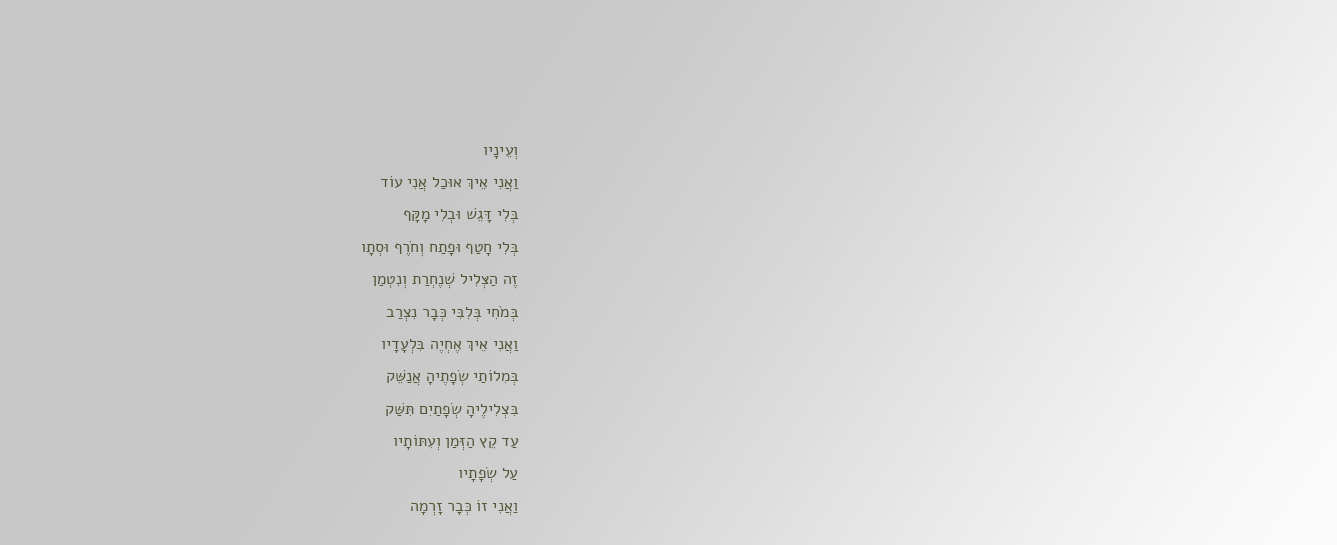וְעֵינָיו
וַאֲנִי אֵיךְ אוּכַל אֲנִי עוֹד
בְּלִי דָּגֵשׁ וּבְלִי מָקָּף
בְּלִי חָטַף וּפָתַח וְחֹרֶף וּסְתָו
זֶה הַצְּלִיל שְׁנֶחְרַת וְנִטְמַן
בְּמֹחִי בְּלִבִּי כְּבָר נִצְרַב
וַאֲנִי אֵיךְ אֶחְיֶה בִּלְעָדָיו
בְּמִלוֹתַי שְׂפָתֶיהָ אֲנַשֵּׁק
בִּצְלִילֶיהָ שְׂפָתַיִם תִּשַּׁק
עַד קֵץ הַזְּמַן וְעִתּוֹתָיו
עַל שְׂפָתָיו
וַאֲנִי זוֹ כְּבָר זָרְמָה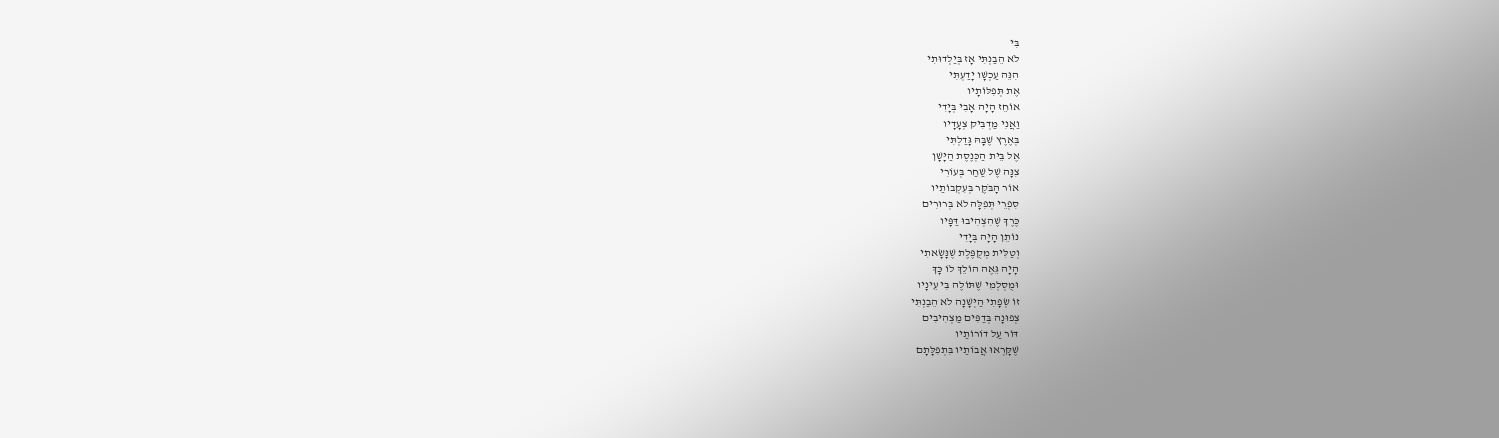בִּי
לֹא הֵבַנְתִּי אָז בְּיַלְדוּתִי
הִנֵּה עַכְשָׁו יָדַעְתִּי
אֶת תְּפִלּוֹתָיו
אוֹחֵז הָיָה אָבִי בְּיָדִי
וַאֲנִי מַדְבִּיק צְעָדָיו
בְּאֶרֶץ שֶׁבָּהּ גָּדַלְתִּי
אֶל בֵּית הַכְּנֶסֶת הַיָּשָׁן
צִנָּה שֶׁל שַׁחַר בְּעוֹרִי
אוֹר הָבֹּקֶר בְּעִקְבוֹתַיו
סִפְרֵי תְּפִלָּה לֹא בְּרוּרִים
כֶּרֶךְ שֶׁהִצְהִיבוּ דַּפָּיו
נוֹתֵן הָיָה בְּיָדִי
וְטַלִּית מְקֻפֶּלֶת שֶׁנָּשָׂאתִי
הָיָה גֵּאֶה הוֹלֵךְ לוֹ כָּךְ
וּמֻסְלְמִי שֶׁתּוֹלֶה בִּי עֵינָיו
זוֹ שְׂפָתִי הַיְּשָׁנָה לֹא הֵבַנְתִּי
צְפוּנָה בְּדַפִּים מַצְהִיבִים
דּוֹר עַל דוֹרוֹתַיו
שֶׁקָּרְאוּ אֲבוֹתַיו בִּתְפִלָּתָם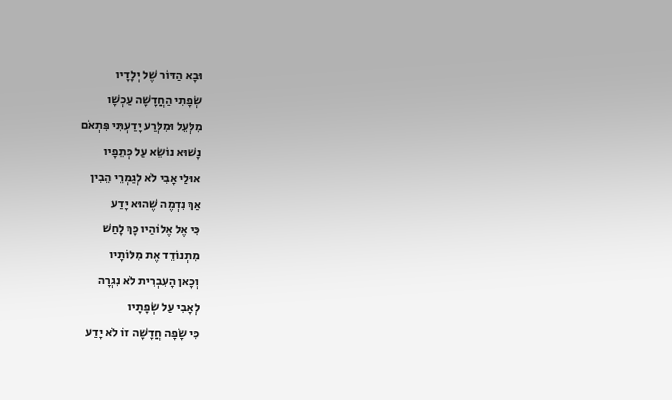וּבָא הַדּוֹר שֶׁל יְלָדָיו
שְׂפָתִי הַחֲדָשָׁה עַכְשָׁו
מִלְּעֵל וּמִלְּרַע יָדַעְתִּי פִּתְאֹם
נָשׁוּא נוֹשֵׂא עַל כְּתֵפָיו
אוּלַי אָבִי לֹא לְגַמְרֵי הֵבִין
אַךְ נִדְמֶה שֶׁהוּא יָדַע
כִּי אֶל אֶלוֹהַיו כָּךְ לָחַשׁ
מִתְנוֹדֵד אֶת מִלּוֹתָיו
וְכָאן הָעִבְרִית לֹא נִגְרָה
לְאָבִי עַל שְׂפָתָיו
כִּי שָׂפָה חֲדָשָׁה זוֹ לֹא יָדַע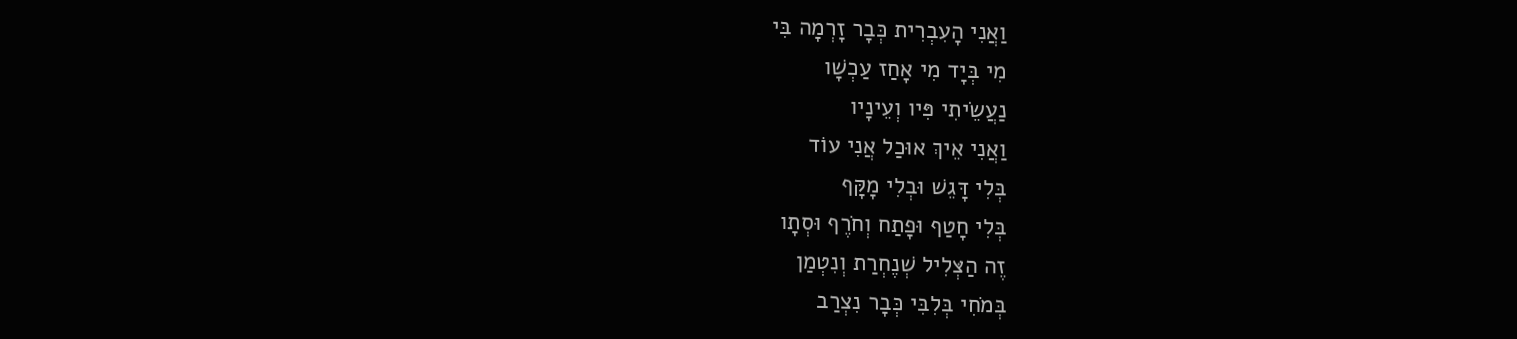וַאֲנִי הָעִבְרִית כְּבָר זָרְמָה בִּי
מִי בְּיָד מִי אָחַז עַכְשָׁו
נַעֲשֵׂיתִי פִּיו וְעֵינָיו
וַאֲנִי אֵיךְ אוּכַל אֲנִי עוֹד
בְּלִי דָּגֵשׁ וּבְלִי מָקָּף
בְּלִי חָטַף וּפָתַח וְחֹרֶף וּסְתָו
זֶה הַצְּלִיל שְׁנֶחְרַת וְנִטְמַן
בְּמֹחִי בְּלִבִּי כְּבָר נִצְרַב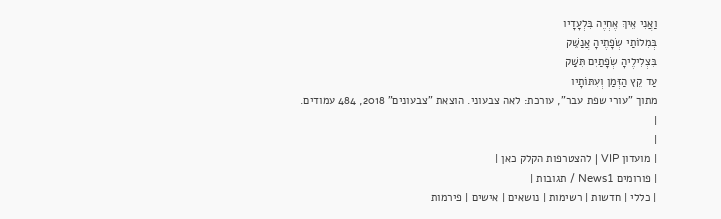וַאֲנִי אֵיךְ אֶחְיֶה בִּלְעָדָיו
בְּמִלוֹתַי שְׂפָתֶיהָ אֲנַשֵּׁק
בִּצְלִילֶיהָ שְׂפָתַיִם תִּשַּׁק
עַד קֵץ הַזְּמַן וְעִתּוֹתָיו
מתוך "עורי שפת עבר", עורכת: לאה צבעוני. הוצאת "צבעונים" 2018, 484 עמודים.
|
|
| מועדון VIP | להצטרפות הקלק כאן |
| פורומים News1 / תגובות |
| כללי | חדשות | רשימות | נושאים | אישים | פירמות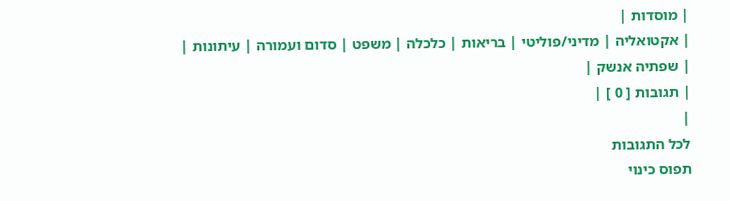| מוסדות |
| אקטואליה | מדיני/פוליטי | בריאות | כלכלה | משפט | סדום ועמורה | עיתונות |
| שפתיה אנשק |
| תגובות [ 0 ] |
|
לכל התגובות
תפוס כינוי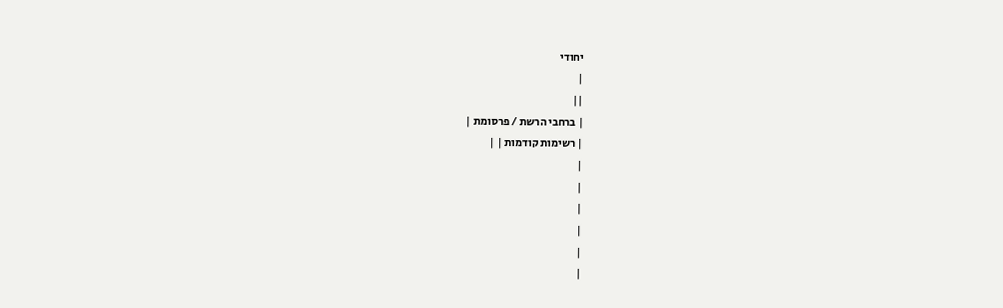יחודי
|
||
| ברחבי הרשת / פרסומת |
| רשימות קודמות | |
|
|
|
|
|
|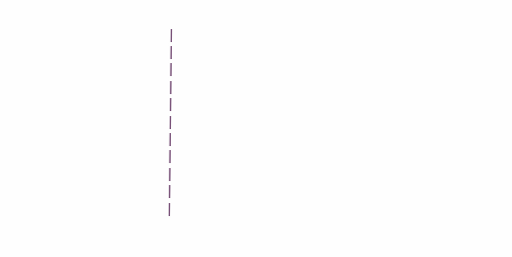|
|
|
|
|
|
|
|
|
|
|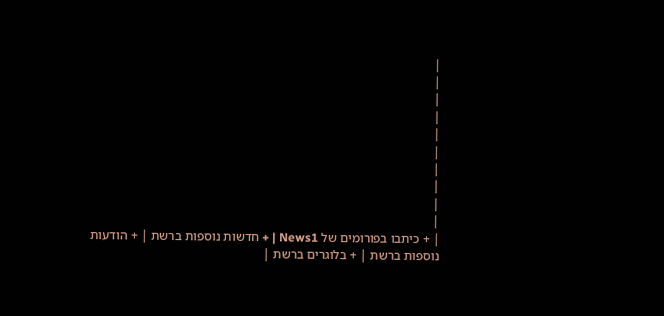|
|
|
|
|
|
|
|
|
|
| + כיתבו בפורומים של News1 | + חדשות נוספות ברשת | + הודעות נוספות ברשת | + בלוגרים ברשת |